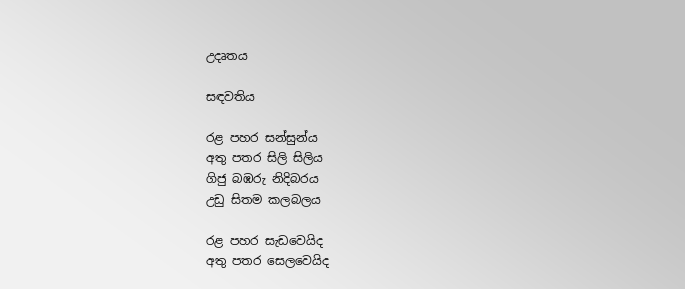උදෘතය

සඳවතිය

රළ පහර සන්සුන්ය
අතු පතර සිලි සිලිය
ගිජු බඹරු නිදිබරය
උඩු සිතම කලබලය

රළ පහර සැඩවෙයිද
අතු පතර සෙලවෙයිද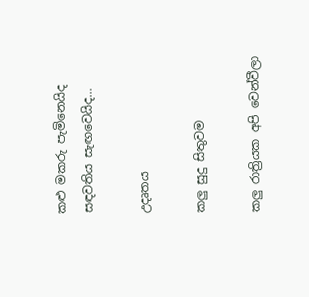කළු මකරු පැමිනෙයිද
සඳවතිය සැඟවෙයිද…

උදෘතය

කලු සුදු සිතුවම

කලු රාත්‍රියක අපි වෙන්වීලා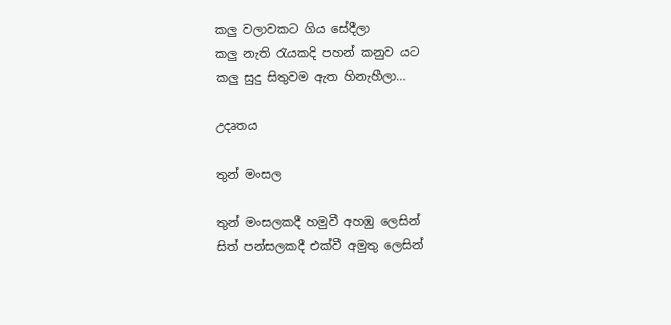කලු වලාවකට ගිය සේදීලා
කලු නැති රැයකදි පහන් කනුව යට
කලු සුදු සිතුවම ඇත හිනැහීලා…

උදෘතය

තුන් මංසල

තුන් මංසලකදී හමුවී අහඹු ලෙසින්
සිත් පන්සලකදී එක්වී අමුතු ලෙසින්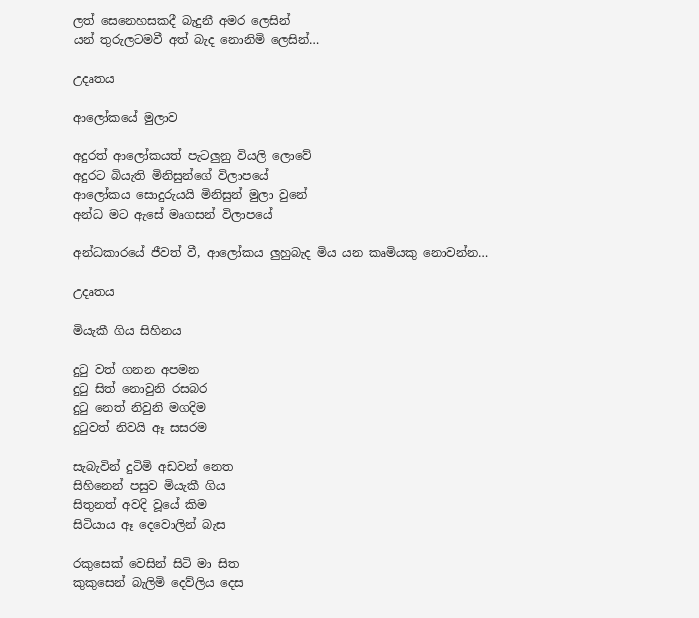ලත් සෙනෙහසකදී බැදුනී අමර ලෙසින්
යන් තුරුලටමවී අත් බැද නොනිමි ලෙසින්…

උදෘතය

ආලෝකයේ මුලාව

අදුරත් ආලෝකයත් පැටලුනු වියලි ලොවේ
අදුරට බියැති මිනිසුන්ගේ විලාපයේ
ආලෝකය සොදුරුයයි මිනිසුන් මුලා වුනේ
අන්ධ මට ඇසේ මෘගසන් විලාපයේ

අන්ධකාරයේ ජීවත් වී, ආලෝකය ලුහුබැද මිය යන කෘමියකු නොවන්න…

උදෘතය

මියැකී ගිය සිහිනය

දුටු වත් ගනන අපමන
දුටු සිත් නොවුනි රසබර
දුටු නෙත් නිවුනි මගදිම
දුටුවත් නිවයි ඈ සසරම

සැබැවින් දුටිමි අඩවන් නෙත
සිහිනෙන් පසුව මියැකී ගිය
සිතුනත් අවදි වූයේ කිම
සිටියාය ඈ දෙවොලින් බැස

රකුසෙක් වෙසින් සිටි මා සිත
කුකුසෙන් බැලිමි දෙව්ලිය දෙස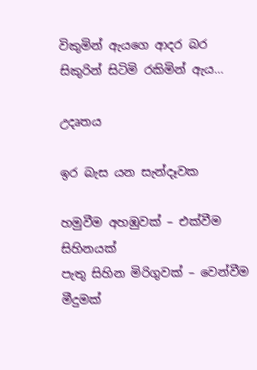විකුමින් ඇයගෙ ආදර බර
සිකුරින් සිටිමි රකිමින් ඇය…

උදෘතය

ඉර බැස යන සැන්දෑවක

හමුවීම අහඹුවක් – එක්වීම සිහිනයක්
පැතු සිහින මිරිගුවක් – වෙන්වීම මීදුමක්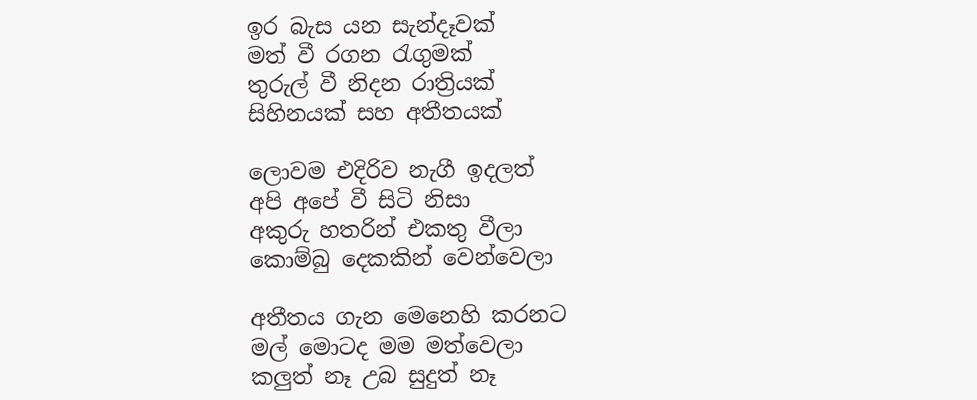ඉර බැස යන සැන්දෑවක්
මත් වී රගන රැගුමක්
තුරුල් වී නිදන රාත්‍රියක්
සිහිනයක් සහ අතීතයක්

ලොවම එදිරිව නැගී ඉදලත්
අපි අපේ වී සිටි නිසා
අකුරු හතරින් එකතු වීලා
කොම්බු දෙකකින් වෙන්වෙලා

අතීතය ගැන මෙනෙහි කරනට
මල් මොටද මම මත්වෙලා
කලුත් නෑ උබ සුදුත් නෑ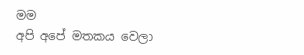මම
අපි අපේ මතකය වෙලා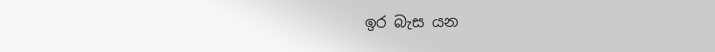ඉර බැස යන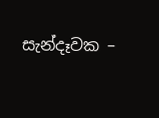සැන්දෑවක –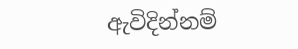ඇවිදින්නම්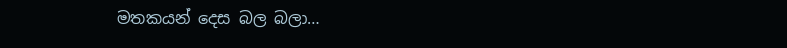මතකයන් දෙස බල බලා…